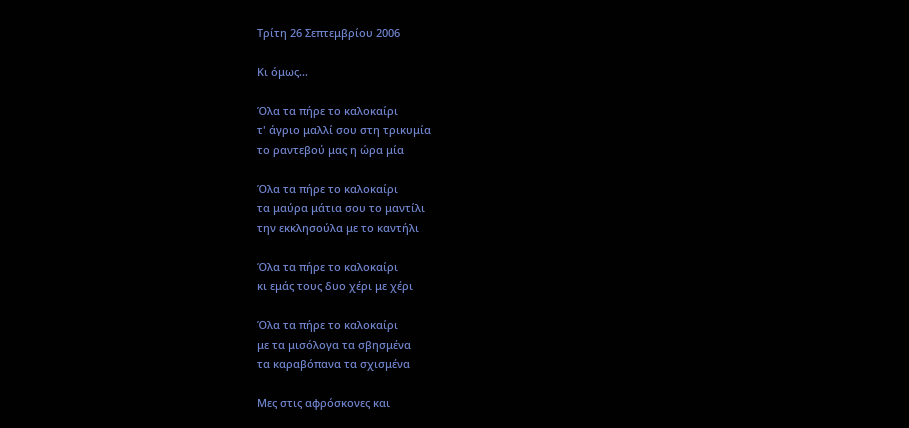Τρίτη 26 Σεπτεμβρίου 2006

Κι όμως...

Όλα τα πήρε το καλοκαίρι
τ' άγριο μαλλί σου στη τρικυμία
το ραντεβού μας η ώρα μία

Όλα τα πήρε το καλοκαίρι
τα μαύρα μάτια σου το μαντίλι
την εκκλησούλα με το καντήλι

Όλα τα πήρε το καλοκαίρι
κι εμάς τους δυο χέρι με χέρι

Όλα τα πήρε το καλοκαίρι
με τα μισόλογα τα σβησμένα
τα καραβόπανα τα σχισμένα

Μες στις αφρόσκονες και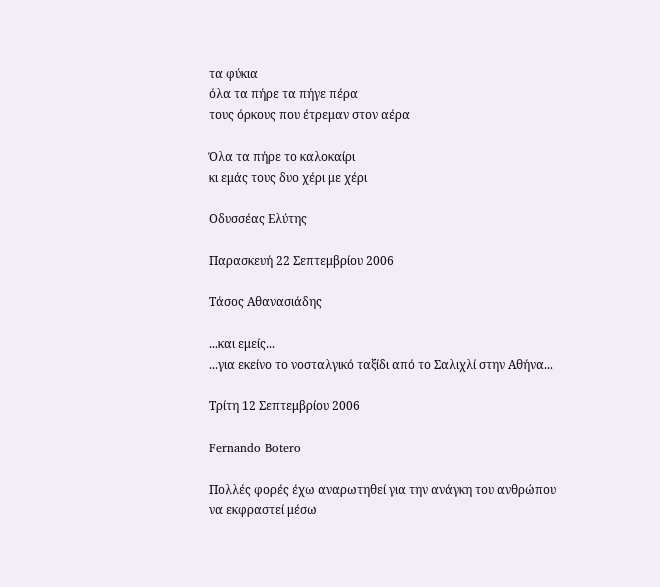τα φύκια
όλα τα πήρε τα πήγε πέρα
τους όρκους που έτρεμαν στον αέρα

Όλα τα πήρε το καλοκαίρι
κι εμάς τους δυο χέρι με χέρι

Οδυσσέας Ελύτης

Παρασκευή 22 Σεπτεμβρίου 2006

Τάσος Αθανασιάδης

...και εμείς...
...για εκείνο το νοσταλγικό ταξίδι από το Σαλιχλί στην Αθήνα...

Τρίτη 12 Σεπτεμβρίου 2006

Fernando Botero

Πολλές φορές έχω αναρωτηθεί για την ανάγκη του ανθρώπου να εκφραστεί μέσω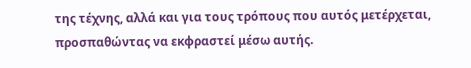της τέχνης, αλλά και για τους τρόπους που αυτός μετέρχεται, προσπαθώντας να εκφραστεί μέσω αυτής.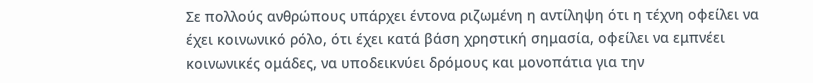Σε πολλούς ανθρώπους υπάρχει έντονα ριζωμένη η αντίληψη ότι η τέχνη οφείλει να έχει κοινωνικό ρόλο, ότι έχει κατά βάση χρηστική σημασία, οφείλει να εμπνέει κοινωνικές ομάδες, να υποδεικνύει δρόμους και μονοπάτια για την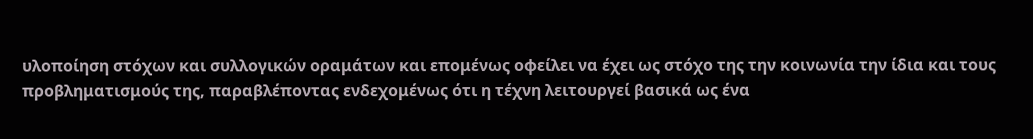υλοποίηση στόχων και συλλογικών οραμάτων και επομένως οφείλει να έχει ως στόχο της την κοινωνία την ίδια και τους προβληματισμούς της, παραβλέποντας ενδεχομένως ότι η τέχνη λειτουργεί βασικά ως ένα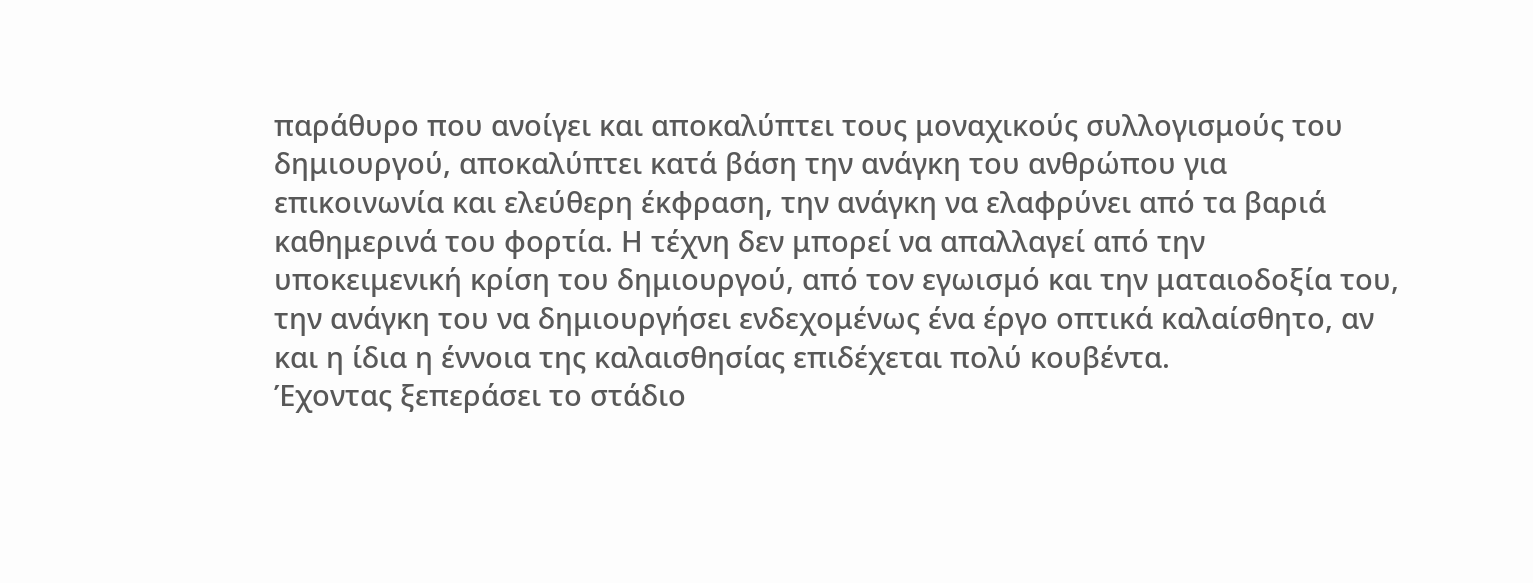παράθυρο που ανοίγει και αποκαλύπτει τους μοναχικούς συλλογισμούς του δημιουργού, αποκαλύπτει κατά βάση την ανάγκη του ανθρώπου για επικοινωνία και ελεύθερη έκφραση, την ανάγκη να ελαφρύνει από τα βαριά καθημερινά του φορτία. Η τέχνη δεν μπορεί να απαλλαγεί από την υποκειμενική κρίση του δημιουργού, από τον εγωισμό και την ματαιοδοξία του, την ανάγκη του να δημιουργήσει ενδεχομένως ένα έργο οπτικά καλαίσθητο, αν και η ίδια η έννοια της καλαισθησίας επιδέχεται πολύ κουβέντα.
Έχοντας ξεπεράσει το στάδιο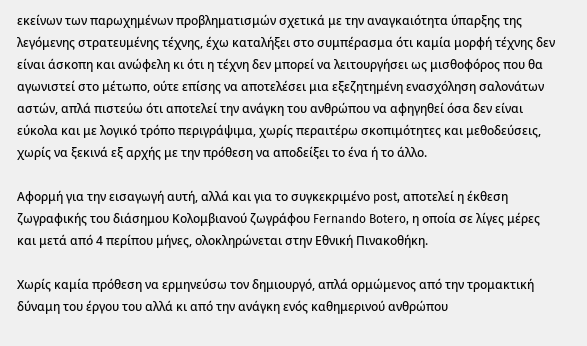εκείνων των παρωχημένων προβληματισμών σχετικά με την αναγκαιότητα ύπαρξης της λεγόμενης στρατευμένης τέχνης, έχω καταλήξει στο συμπέρασμα ότι καμία μορφή τέχνης δεν είναι άσκοπη και ανώφελη κι ότι η τέχνη δεν μπορεί να λειτουργήσει ως μισθοφόρος που θα αγωνιστεί στο μέτωπο, ούτε επίσης να αποτελέσει μια εξεζητημένη ενασχόληση σαλονάτων αστών, απλά πιστεύω ότι αποτελεί την ανάγκη του ανθρώπου να αφηγηθεί όσα δεν είναι εύκολα και με λογικό τρόπο περιγράψιμα, χωρίς περαιτέρω σκοπιμότητες και μεθοδεύσεις, χωρίς να ξεκινά εξ αρχής με την πρόθεση να αποδείξει το ένα ή το άλλο.

Αφορμή για την εισαγωγή αυτή, αλλά και για το συγκεκριμένο post, αποτελεί η έκθεση ζωγραφικής του διάσημου Κολομβιανού ζωγράφου Fernando Botero, η οποία σε λίγες μέρες και μετά από 4 περίπου μήνες, ολοκληρώνεται στην Εθνική Πινακοθήκη.

Χωρίς καμία πρόθεση να ερμηνεύσω τον δημιουργό, απλά ορμώμενος από την τρομακτική δύναμη του έργου του αλλά κι από την ανάγκη ενός καθημερινού ανθρώπου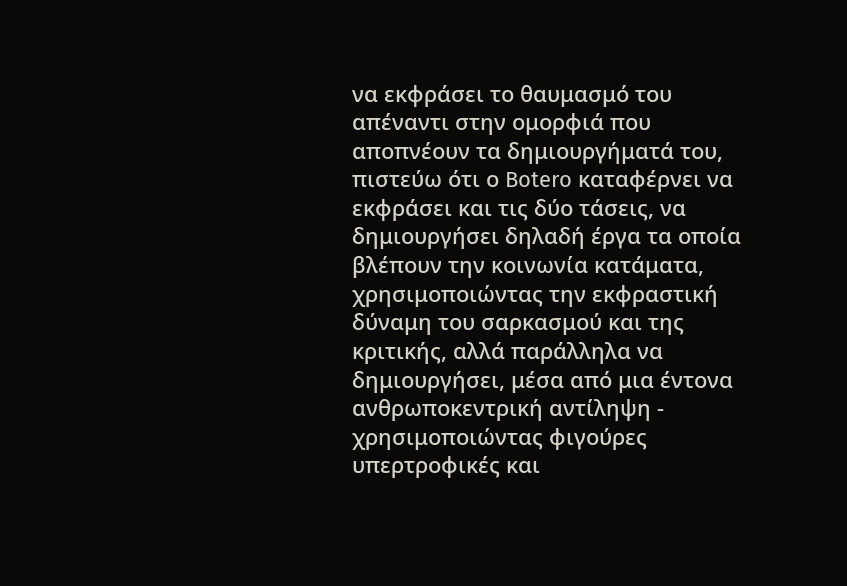να εκφράσει το θαυμασμό του απέναντι στην ομορφιά που αποπνέουν τα δημιουργήματά του, πιστεύω ότι ο Botero καταφέρνει να εκφράσει και τις δύο τάσεις, να δημιουργήσει δηλαδή έργα τα οποία βλέπουν την κοινωνία κατάματα, χρησιμοποιώντας την εκφραστική δύναμη του σαρκασμού και της κριτικής, αλλά παράλληλα να δημιουργήσει, μέσα από μια έντονα ανθρωποκεντρική αντίληψη - χρησιμοποιώντας φιγούρες υπερτροφικές και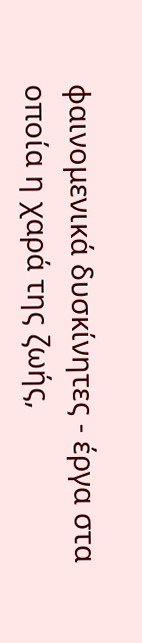φαινομενικά δυσκίνητες - έργα στα οποία η χαρά της ζωής,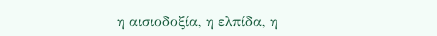η αισιοδοξία, η ελπίδα, η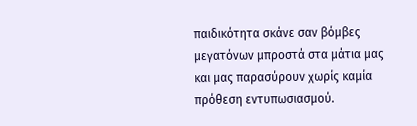παιδικότητα σκάνε σαν βόμβες μεγατόνων μπροστά στα μάτια μας και μας παρασύρουν χωρίς καμία πρόθεση εντυπωσιασμού.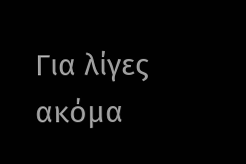Για λίγες ακόμα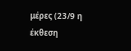μέρες (23/9 η έκθεση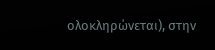ολοκληρώνεται), στην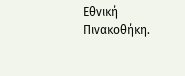Εθνική Πινακοθήκη.